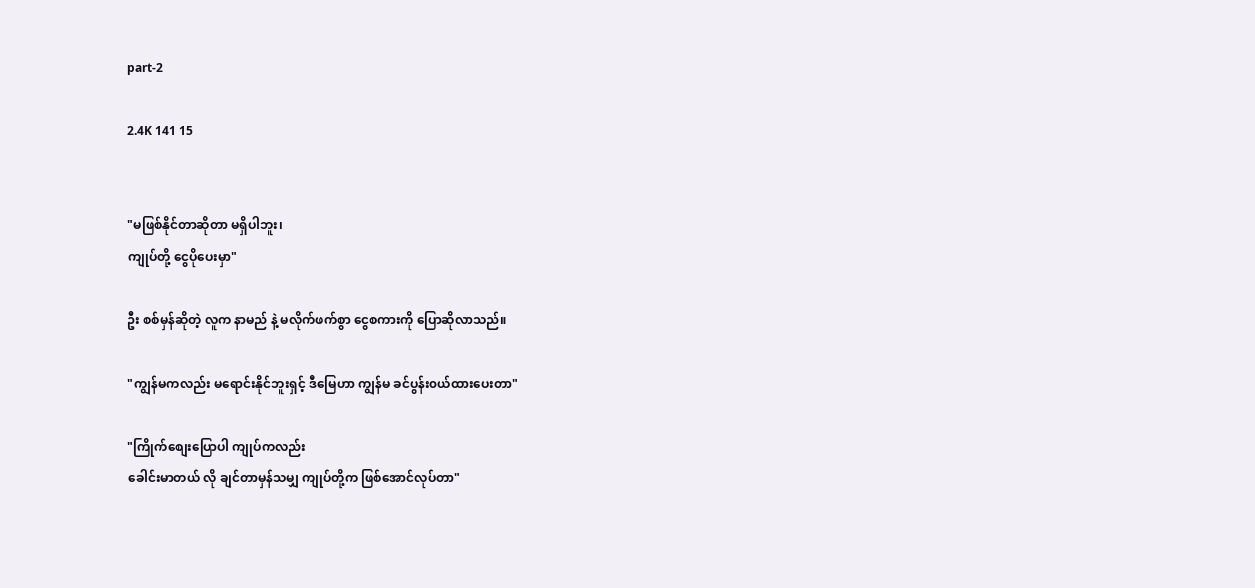part-2

2.4K 141 15


"မဖြစ်နိုင်တာဆိုတာ မရှိပါဘူး၊
ကျုပ်တို့ ငွေပိုပေးမှာ"

ဦး စစ်မှန်ဆိုတဲ့ လူက နာမည် နဲ့ မလိုက်ဖက်စွာ ငွေစကားကို ပြောဆိုလာသည်။

"ကျွန်မကလည်း မရောင်းနိုင်ဘူးရှင့် ဒီမြေဟာ ကျွန်မ ခင်ပွန်း၀ယ်ထားပေးတာ"

"ကြိုက်စျေးပြောပါ ကျုပ်ကလည်း
ခေါင်းမာတယ် လို ချင်တာမှန်သမျှ ကျုပ်တို့က ဖြစ်အောင်လုပ်တာ"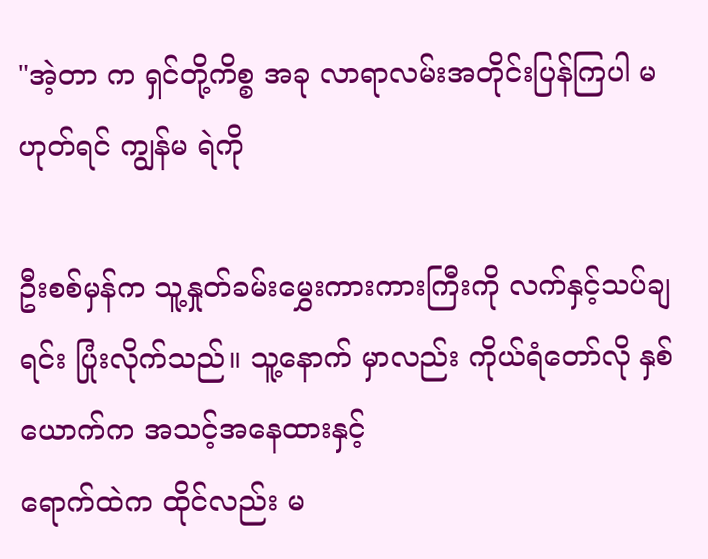"အဲ့တာ က ရှင်တို့ကိစ္စ အခု လာရာလမ်းအတိုင်းပြန်ကြပါ မဟုတ်ရင် ကျွန်မ ရဲကို

ဦးစစ်မှန်က သူ့နှုတ်ခမ်းမွှေးကားကားကြီးကို လက်နှင့်သပ်ချရင်း ပြုံးလိုက်သည်။ သူ့နောက် မှာလည်း ကိုယ်ရံတော်လို နှစ်ယောက်က အသင့်အနေထားနှင့်
ရောက်ထဲက ထိုင်လည်း မ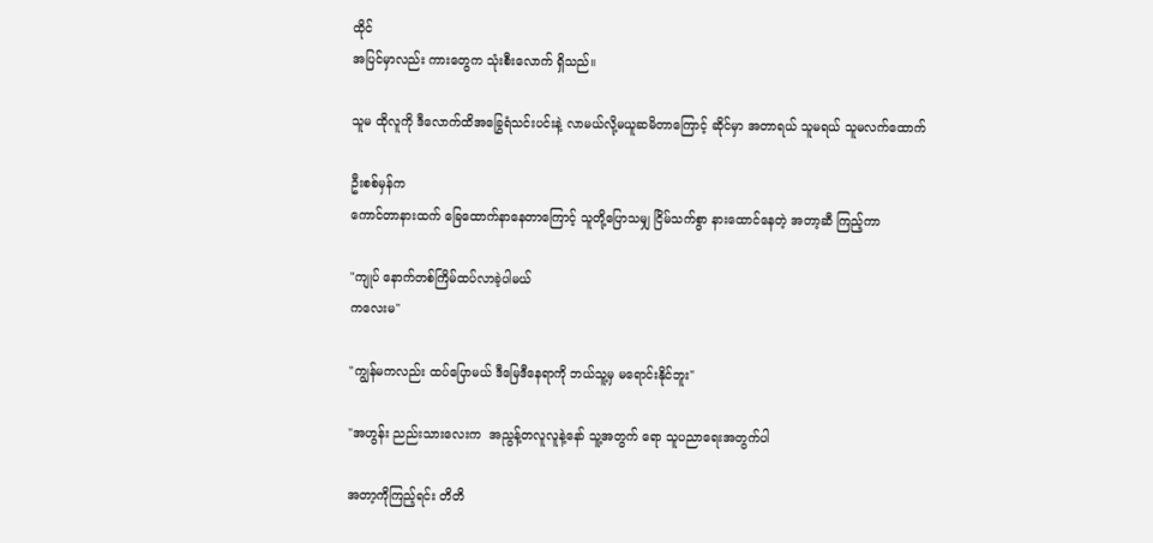ထိုင်
အပြင်မှာလည်း ကားတွေက သုံးစီးလောက် ရှိသည်။

သူမ ထိုလူကို ဒီလောက်ထိအခြွေရံသင်းပင်းနဲ့ လာမယ်လို့မယူဆမိတာကြောင့် ဆိုင်မှာ အတာရယ် သူမရယ် သူမလက်ထောက်

ဦးစစ်မှန်က
ကောင်တာနားထက် ခြေထောက်နာနေတာကြောင့် သူတို့ပြောသမျှ ငြိမ်သက်စွာ နားထောင်နေတဲ့ အတာ့ဆီ ကြည့်ကာ

"ကျုပ် နောက်တစ်ကြိမ်ထပ်လာခဲ့ပါမယ်
ကလေးမ"

"ကျွန်မကလည်း ထပ်ပြောမယ် ဒီမြေဒီနေရာကို ဘယ်သူ့မှ မရောင်းနိုင်ဘူး"

"အဟွန်း ညည်းသားလေးက  အညွန့်တလူလူနဲ့နော် သူ့အတွက် ရော သူပညာရေးအတွက်ပါ

အတာ့ကိုကြည့်ရင်း တိတိ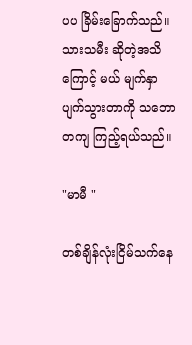ပပ ခြိမ်းခြောက်သည်။
သားသမီး ဆိုတဲ့အသိကြောင့် မယ် မျက်နှာပျက်သွားတာကို သဘောတကျ ကြည့်ရယ်သည်။

"မာမီ "

တစ်ချိန်လုံးငြိမ်သက်နေ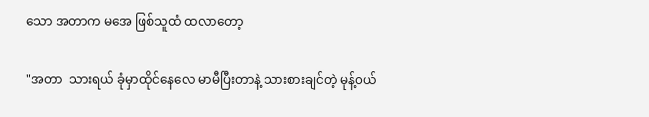သော အတာက မအေ ဖြစ်သူထံ ထလာတော့

"အတာ  သားရယ် ခုံမှာထိုင်နေလေ မာမီပြီးတာနဲ့ သားစားချင်တဲ့ မုန့်၀ယ်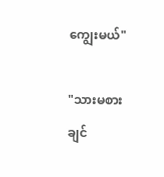ကျွေးမယ်"

"သားမစားချင်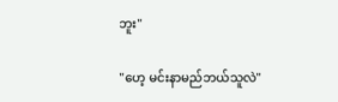ဘူး"

"ဟေ့ မင်းနာမည်ဘယ်သူလဲ"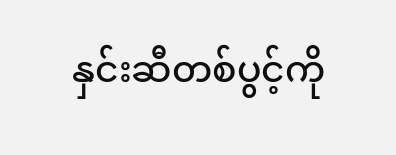နှင်းဆီတစ်ပွင့်ကို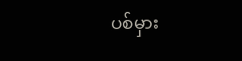ပစ်မှား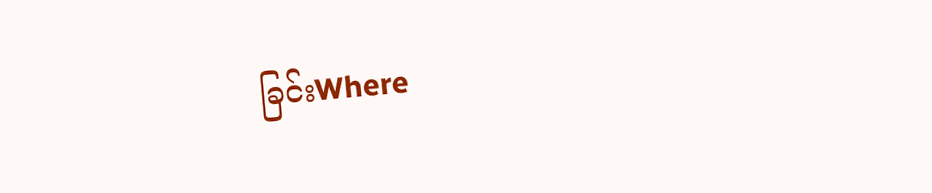ခြင်းWhere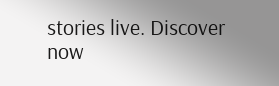stories live. Discover now